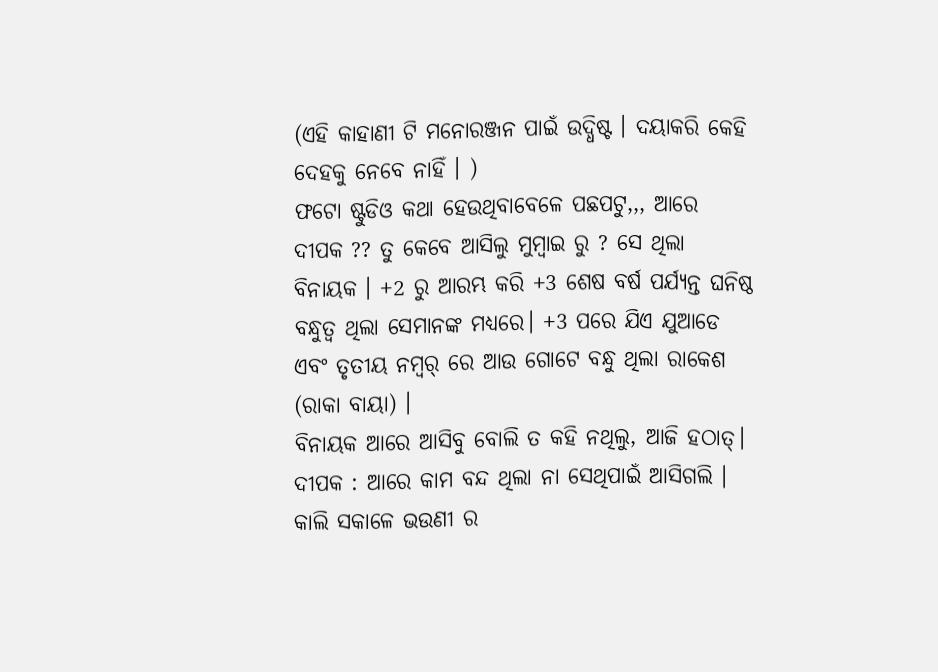(ଏହି କାହାଣୀ ଟି ମନୋରଞ୍ଜନ ପାଇଁ ଉଦ୍ଧିଷ୍ଟ । ଦୟାକରି କେହି ଦେହକୁ ନେବେ ନାହିଁ । )
ଫଟୋ ଷ୍ଟୁଡିଓ କଥା ହେଉଥିବାବେଳେ ପଛପଟୁ,,, ଆରେ ଦୀପକ ?? ତୁ କେବେ ଆସିଲୁ ମୁମ୍ବାଇ ରୁ ? ସେ ଥିଲା ବିନାୟକ । +2 ରୁ ଆରମ୍ଭ କରି +3 ଶେଷ ବର୍ଷ ପର୍ଯ୍ୟନ୍ତ ଘନିଷ୍ଠ ବନ୍ଧୁତ୍ୱ ଥିଲା ସେମାନଙ୍କ ମଧ୍ୟରେ। +3 ପରେ ଯିଏ ଯୁଆଡେ ଏବଂ ତୃତୀୟ ନମ୍ବର୍ ରେ ଆଉ ଗୋଟେ ବନ୍ଧୁ ଥିଲା ରାକେଶ (ରାକା ବାୟା) ।
ବିନାୟକ ଆରେ ଆସିବୁ ବୋଲି ତ କହି ନଥିଲୁ, ଆଜି ହଠାତ୍।
ଦୀପକ : ଆରେ କାମ ବନ୍ଦ ଥିଲା ନା ସେଥିପାଇଁ ଆସିଗଲି । କାଲି ସକାଳେ ଭଉଣୀ ର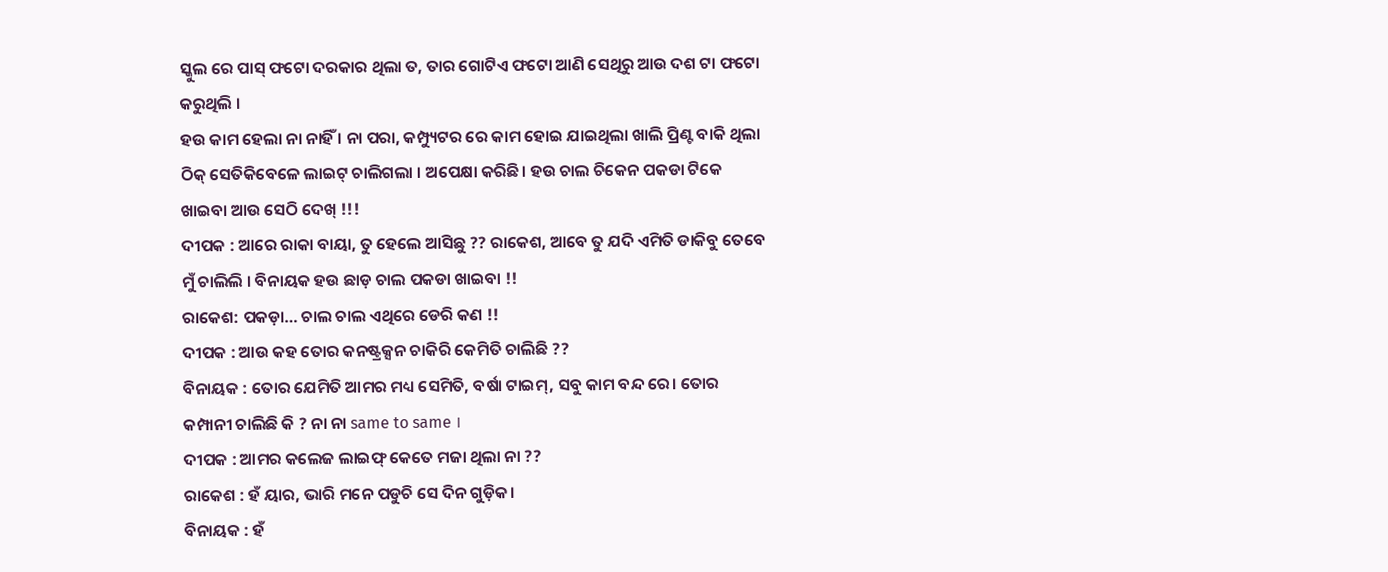ସ୍କୁଲ ରେ ପାସ୍ ଫଟୋ ଦରକାର ଥିଲା ତ, ତାର ଗୋଟିଏ ଫଟୋ ଆଣି ସେଥିରୁ ଆଉ ଦଶ ଟା ଫଟୋ କରୁଥିଲି ।
ହଉ କାମ ହେଲା ନା ନାହିଁ । ନା ପରା, କମ୍ପ୍ୟୁଟର ରେ କାମ ହୋଇ ଯାଇଥିଲା ଖାଲି ପ୍ରିଣ୍ଟ ବାକି ଥିଲା ଠିକ୍ ସେତିକିବେଳେ ଲାଇଟ୍ ଚାଲିଗଲା । ଅପେକ୍ଷା କରିଛି। ହଉ ଚାଲ ଚିକେନ ପକଡା ଟିକେ ଖାଇବା ଆଉ ସେଠି ଦେଖ୍ !!!
ଦୀପକ : ଆରେ ରାକା ବାୟା, ତୁ ହେଲେ ଆସିଛୁ ?? ରାକେଶ, ଆବେ ତୁ ଯଦି ଏମିତି ଡାକିବୁ ତେବେ ମୁଁ ଚାଲିଲି । ବିନାୟକ ହଉ ଛାଡ଼ ଚାଲ ପକଡା ଖାଇବା !!
ରାକେଶ: ପକଡ଼ା… ଚାଲ ଚାଲ ଏଥିରେ ଡେରି କଣ !!
ଦୀପକ : ଆଉ କହ ତୋର କନଷ୍ଟ୍ରକ୍ସନ ଚାକିରି କେମିତି ଚାଲିଛି ??
ବିନାୟକ : ତୋର ଯେମିତି ଆମର ମଧ୍ୟ ସେମିତି, ବର୍ଷା ଟାଇମ୍, ସବୁ କାମ ବନ୍ଦ ରେ। ତୋର କମ୍ପାନୀ ଚାଲିଛି କି ? ନା ନା same to same ।
ଦୀପକ : ଆମର କଲେଜ ଲାଇଫ୍ କେତେ ମଜା ଥିଲା ନା ??
ରାକେଶ : ହଁ ୟାର, ଭାରି ମନେ ପଡୁଚି ସେ ଦିନ ଗୁଡ଼ିକ।
ବିନାୟକ : ହଁ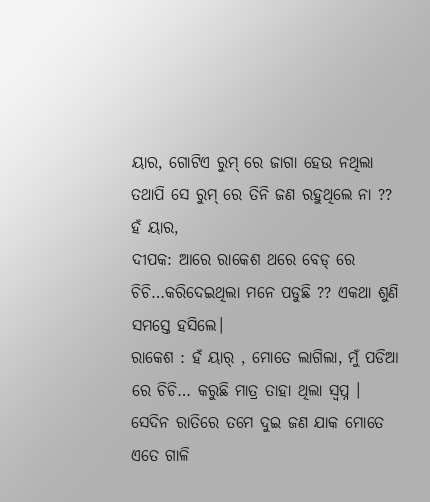ୟାର, ଗୋଟିଏ ରୁମ୍ ରେ ଜାଗା ହେଉ ନଥିଲା ତଥାପି ସେ ରୁମ୍ ରେ ତିନି ଜଣ ରହୁଥିଲେ ନା ?? ହଁ ୟାର,
ଦୀପକ: ଆରେ ରାକେଶ ଥରେ ବେଡ୍ ରେ ଚିଚି…କରିଦେଇଥିଲା ମନେ ପଡୁଛି ?? ଏକଥା ଶୁଣି ସମସ୍ତେ ହସିଲେ।
ରାକେଶ : ହଁ ୟାର୍ , ମୋତେ ଲାଗିଲା, ମୁଁ ପଡିଆ ରେ ଚିଚି… କରୁଛି ମାତ୍ର ତାହା ଥିଲା ସ୍ବପ୍ନ । ସେଦିନ ରାତିରେ ତମେ ଦୁଇ ଜଣ ଯାକ ମୋତେ ଏତେ ଗାଳି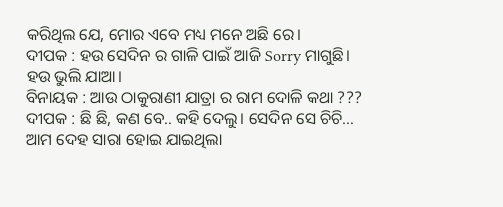କରିଥିଲ ଯେ, ମୋର ଏବେ ମଧ୍ୟ ମନେ ଅଛି ରେ।
ଦୀପକ : ହଉ ସେଦିନ ର ଗାଳି ପାଇଁ ଆଜି Sorry ମାଗୁଛି। ହଉ ଭୁଲି ଯାଆ।
ବିନାୟକ : ଆଉ ଠାକୁରାଣୀ ଯାତ୍ରା ର ରାମ ଦୋଳି କଥା ???
ଦୀପକ : ଛି ଛି, କଣ ବେ.. କହି ଦେଲୁ। ସେଦିନ ସେ ଚିଚି… ଆମ ଦେହ ସାରା ହୋଇ ଯାଇଥିଲା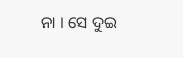ନା । ସେ ଦୁଇ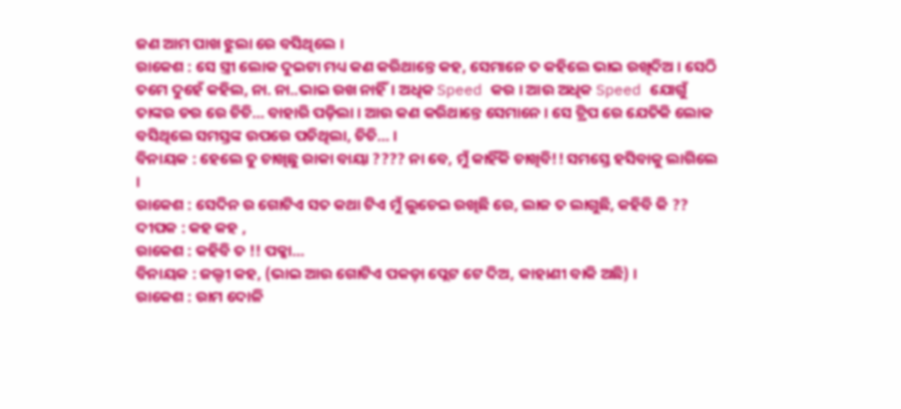ଜଣ ଆମ ପାଖ ଝୁଲା ରେ ବସିଥିଲେ ।
ରାକେଶ : ସେ ସ୍ତ୍ରୀ ଲୋକ ଦୁଇଟା ମଧ୍ୟ କଣ କରିଥାନ୍ତେ କହ, ସେମାନେ ତ କହିଲେ ଭାଇ ରଖିଦିଅ । ସେଠି ତମେ ଦୁହେଁ କହିଲ, ନା. ନା..ଭାଇ ରଖ ନାହିଁ। ଅଧିକ Speed କର । ଆଉ ଅଧିକ Speed ଯୋଗୁଁ ତାଙ୍କର ଡର ରେ ଚିଚି… ବାହାରି ପଡ଼ିଲା । ଆଉ କଣ କରିଥାନ୍ତେ ସେମାନେ । ସେ ଟ୍ରିପ ରେ ଯେତିକି ଲୋକ ବସିଥିଲେ ସମସ୍ତଙ୍କ ଉପରେ ପଡିଥିଲା, ଚିଚି… ।
ବିନାୟକ : ହେଲେ ତୁ ଚାଖିଛୁ ରାକା ବାୟା ???? ନା ବେ, ମୁଁ କାହିଁକି ଚାଖିବି!! ସମସ୍ତେ ହସିବାକୁ ଲାଗିଲେ ।
ରାକେଶ : ସେଦିନ ର ଗୋଟିଏ ସତ କଥା ଟିଏ ମୁଁ ଲୁଚେଇ ରଖିଛି ରେ, ଲାଜ ତ ଲାଗୁଛି, କହିବି କି ??
ଦୀପକ : କହ କହ ,
ରାକେଶ : କହିବି ତ !! ପକ୍କା…
ବିନାୟକ : ଜଲ୍ଦୀ କହ, (ଭାଇ ଆଉ ଗୋଟିଏ ପକଡ଼ା ପ୍ଲେଟ ଟେ ଦିଅ, କାହାଣୀ ବାକି ଅଛି) ।
ରାକେଶ : ରାମ ଦୋଳି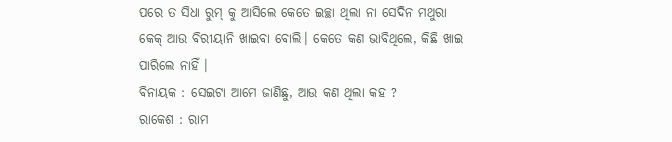ପରେ ତ ସିଧା ରୁମ୍ କୁ ଆସିଲେ କେତେ ଇଚ୍ଛା ଥିଲା ନା ସେଦିନ ମଥୁରା କେକ୍ ଆଉ ବିରୀୟାନି ଖାଇବା ବୋଲି। କେତେ କଣ ଭାବିଥିଲେ, କିଛି ଖାଇ ପାରିଲେ ନାହିଁ ।
ବିନାୟକ : ସେଇଟା ଆମେ ଜାଣିଛୁ, ଆଉ କଣ ଥିଲା କହ ?
ରାକେଶ : ରାମ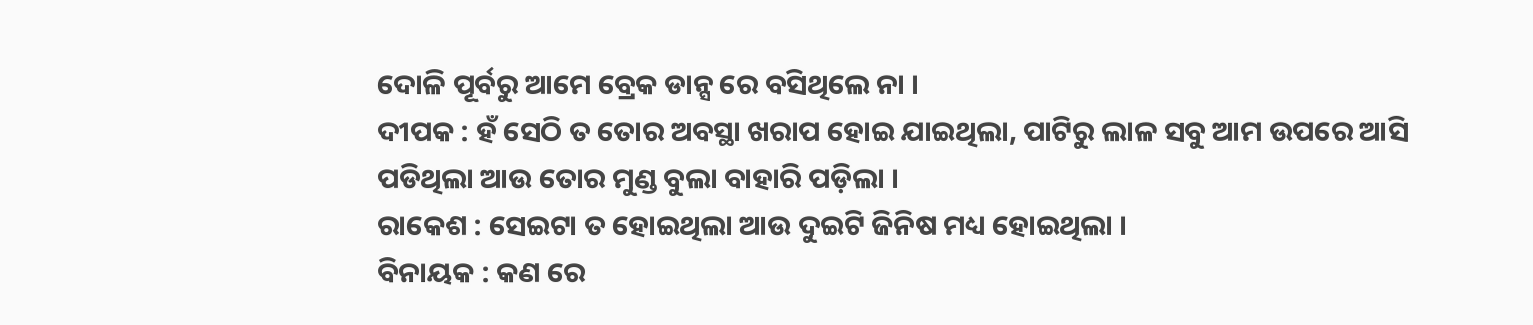ଦୋଳି ପୂର୍ବରୁ ଆମେ ବ୍ରେକ ଡାନ୍ସ ରେ ବସିଥିଲେ ନା ।
ଦୀପକ : ହଁ ସେଠି ତ ତୋର ଅବସ୍ଥା ଖରାପ ହୋଇ ଯାଇଥିଲା, ପାଟିରୁ ଲାଳ ସବୁ ଆମ ଉପରେ ଆସି ପଡିଥିଲା ଆଉ ତୋର ମୁଣ୍ଡ ବୁଲା ବାହାରି ପଡ଼ିଲା ।
ରାକେଶ : ସେଇଟା ତ ହୋଇଥିଲା ଆଉ ଦୁଇଟି ଜିନିଷ ମଧ୍ୟ ହୋଇଥିଲା ।
ବିନାୟକ : କଣ ରେ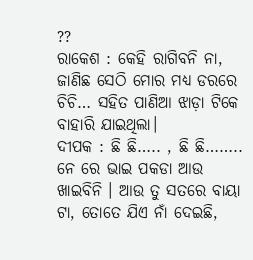??
ରାକେଶ : କେହି ରାଗିବନି ନା, ଜାଣିଛ ସେଠି ମୋର ମଧ୍ୟ ଡରରେ ଚିଚି… ସହିତ ପାଣିଆ ଝାଡ଼ା ଟିକେ ବାହାରି ଯାଇଥିଲା।
ଦୀପକ : ଛି ଛି….. , ଛି ଛି……..
ନେ ରେ ଭାଇ ପକଡା ଆଉ ଖାଇବିନି । ଆଉ ତୁ ସତରେ ବାୟା ଟା, ତୋତେ ଯିଏ ନାଁ ଦେଇଛି,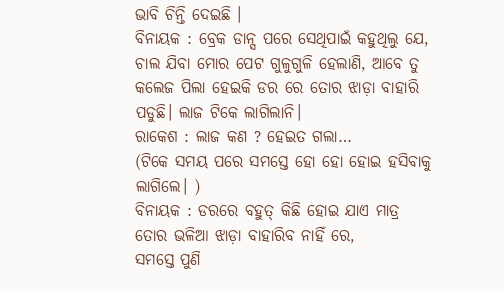ଭାବି ଚିନ୍ତି ଦେଇଛି ।
ବିନାୟକ : ବ୍ରେକ ଡାନ୍ସ ପରେ ସେଥିପାଇଁ କହୁଥିଲୁ ଯେ, ଚାଲ ଯିବା ମୋର ପେଟ ଗୁଳୁଗୁଳି ହେଲାଣି, ଆବେ ତୁ କଲେଜ ପିଲା ହେଇକି ଡର ରେ ତୋର ଝାଡ଼ା ବାହାରି ପଡୁଛି। ଲାଜ ଟିକେ ଲାଗିଲାନି।
ରାକେଶ : ଲାଜ କଣ ? ହେଇତ ଗଲା…
(ଟିକେ ସମୟ ପରେ ସମସ୍ତେ ହୋ ହୋ ହୋଇ ହସିବାକୁ ଲାଗିଲେ। )
ବିନାୟକ : ଡରରେ ବହୁତ୍ କିଛି ହୋଇ ଯାଏ ମାତ୍ର ତୋର ଭଳିଆ ଝାଡ଼ା ବାହାରିବ ନାହିଁ ରେ,
ସମସ୍ତେ ପୁଣି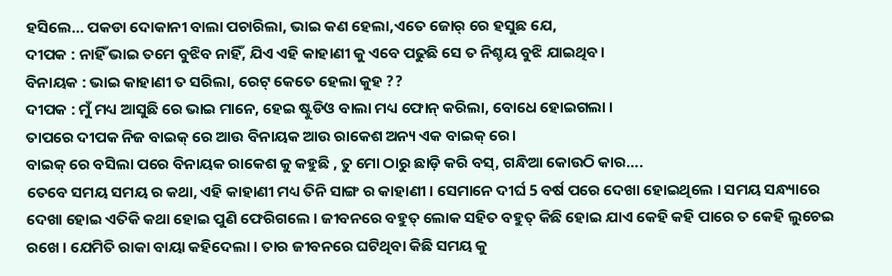ହସିଲେ… ପକଡା ଦୋକାନୀ ବାଲା ପଚାରିଲା, ଭାଇ କଣ ହେଲା,ଏତେ ଜୋର୍ ରେ ହସୁଛ ଯେ,
ଦୀପକ : ନାହିଁ ଭାଇ ତମେ ବୁଝିବ ନାହିଁ, ଯିଏ ଏହି କାହାଣୀ କୁ ଏବେ ପଢୁଛି ସେ ତ ନିଶ୍ଚୟ ବୁଝି ଯାଇଥିବ।
ବିନାୟକ : ଭାଇ କାହାଣୀ ତ ସରିଲା, ରେଟ୍ କେତେ ହେଲା କୁହ ??
ଦୀପକ : ମୁଁ ମଧ୍ୟ ଆସୁଛି ରେ ଭାଇ ମାନେ, ହେଇ ଷ୍ଟୁଡିଓ ବାଲା ମଧ୍ୟ ଫୋନ୍ କରିଲା, ବୋଧେ ହୋଇଗଲା ।
ତାପରେ ଦୀପକ ନିଜ ବାଇକ୍ ରେ ଆଉ ବିନାୟକ ଆଉ ରାକେଶ ଅନ୍ୟ ଏକ ବାଇକ୍ ରେ।
ବାଇକ୍ ରେ ବସିଲା ପରେ ବିନାୟକ ରାକେଶ କୁ କହୁଛି , ତୁ ମୋ ଠାରୁ ଛାଡ଼ି କରି ବସ୍, ଗନ୍ଧିଆ କୋଉଠି କାର….
ତେବେ ସମୟ ସମୟ ର କଥା, ଏହି କାହାଣୀ ମଧ୍ୟ ତିନି ସାଙ୍ଗ ର କାହାଣୀ । ସେମାନେ ଦୀର୍ଘ 5 ବର୍ଷ ପରେ ଦେଖା ହୋଇଥିଲେ । ସମୟ ସନ୍ଧ୍ୟାରେ ଦେଖା ହୋଇ ଏତିକି କଥା ହୋଇ ପୁଣି ଫେରିଗଲେ । ଜୀବନରେ ବହୁତ୍ ଲୋକ ସହିତ ବହୁତ୍ କିଛି ହୋଇ ଯାଏ କେହି କହି ପାରେ ତ କେହି ଲୁଚେଇ ରଖେ । ଯେମିତି ରାକା ବାୟା କହିଦେଲା । ତାର ଜୀବନରେ ଘଟିଥିବା କିଛି ସମୟ କୁ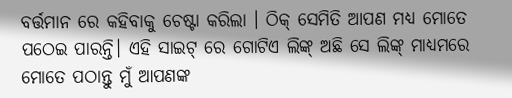ବର୍ତ୍ତମାନ ରେ କହିବାକୁ ଚେଷ୍ଟା କରିଲା । ଠିକ୍ ସେମିତି ଆପଣ ମଧ୍ୟ ମୋତେ ପଠେଇ ପାରନ୍ତି। ଏହି ସାଇଟ୍ ରେ ଗୋଟିଏ ଲିଙ୍କ୍ ଅଛି ସେ ଲିଙ୍କ୍ ମାଧ୍ୟମରେ ମୋତେ ପଠାନ୍ତୁ ମୁଁ ଆପଣଙ୍କ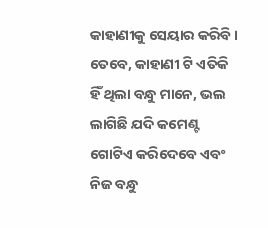କାହାଣୀକୁ ସେୟାର କରିବି ।
ତେବେ, କାହାଣୀ ଟି ଏତିକି ହିଁ ଥିଲା ବନ୍ଧୁ ମାନେ, ଭଲ ଲାଗିଛି ଯଦି କମେଣ୍ଟ ଗୋଟିଏ କରିଦେବେ ଏବଂ ନିଜ ବନ୍ଧୁ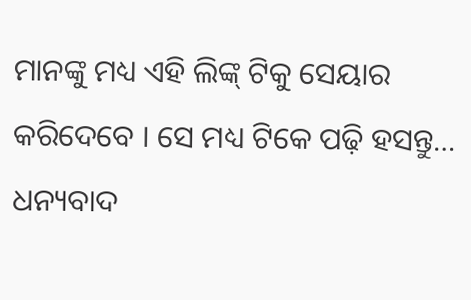ମାନଙ୍କୁ ମଧ୍ୟ ଏହି ଲିଙ୍କ୍ ଟିକୁ ସେୟାର କରିଦେବେ । ସେ ମଧ୍ୟ ଟିକେ ପଢ଼ି ହସନ୍ତୁ…
ଧନ୍ୟବାଦ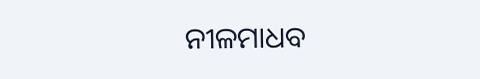ନୀଳମାଧବ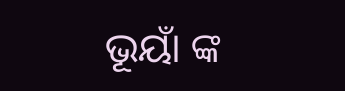ଭୂୟାଁ ଙ୍କ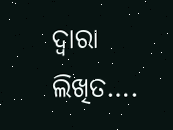ଦ୍ଵାରା ଲିଖିତ….